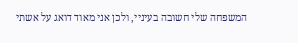המשפחה שלי חשובה בעיניי, ולכן אני מאוד דואג על אשתי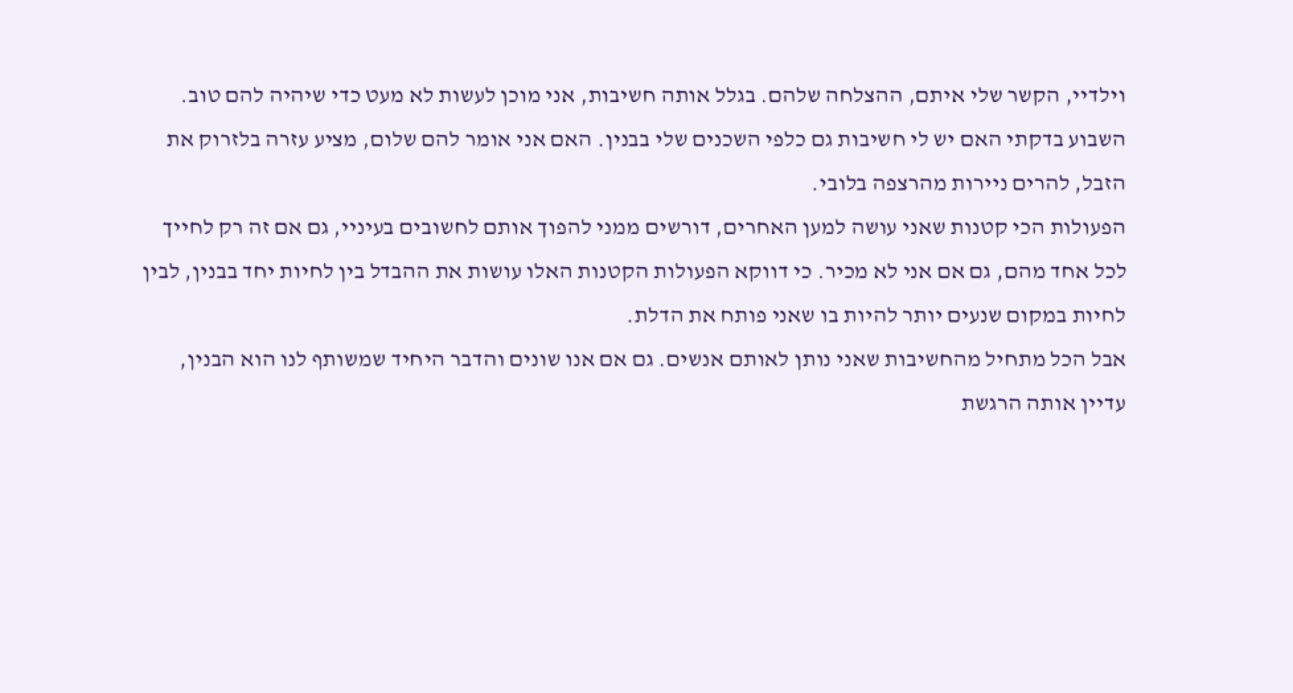וילדיי, הקשר שלי איתם, ההצלחה שלהם. בגלל אותה חשיבות, אני מוכן לעשות לא מעט כדי שיהיה להם טוב.
השבוע בדקתי האם יש לי חשיבות גם כלפי השכנים שלי בבנין. האם אני אומר להם שלום, מציע עזרה בלזרוק את הזבל, להרים ניירות מהרצפה בלובי.
הפעולות הכי קטנות שאני עושה למען האחרים, דורשים ממני להפוך אותם לחשובים בעיניי, גם אם זה רק לחייך לכל אחד מהם, גם אם אני לא מכיר. כי דווקא הפעולות הקטנות האלו עושות את ההבדל בין לחיות יחד בבנין, לבין לחיות במקום שנעים יותר להיות בו שאני פותח את הדלת.
אבל הכל מתחיל מהחשיבות שאני נותן לאותם אנשים. גם אם אנו שונים והדבר היחיד שמשותף לנו הוא הבנין, עדיין אותה הרגשת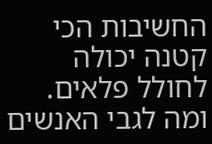החשיבות הכי קטנה יכולה לחולל פלאים.
ומה לגבי האנשים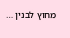מחוץ לבנין …